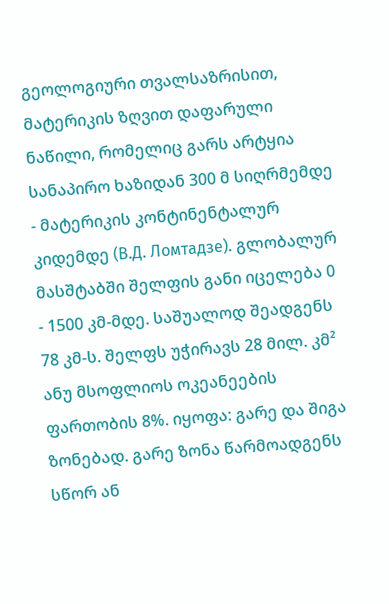გეოლოგიური თვალსაზრისით, მატერიკის ზღვით დაფარული ნაწილი, რომელიც გარს არტყია სანაპირო ხაზიდან 300 მ სიღრმემდე - მატერიკის კონტინენტალურ კიდემდე (В.Д. Ломтадзе). გლობალურ მასშტაბში შელფის განი იცელება 0 - 1500 კმ-მდე. საშუალოდ შეადგენს 78 კმ-ს. შელფს უჭირავს 28 მილ. კმ² ანუ მსოფლიოს ოკეანეების ფართობის 8%. იყოფა: გარე და შიგა ზონებად. გარე ზონა წარმოადგენს სწორ ან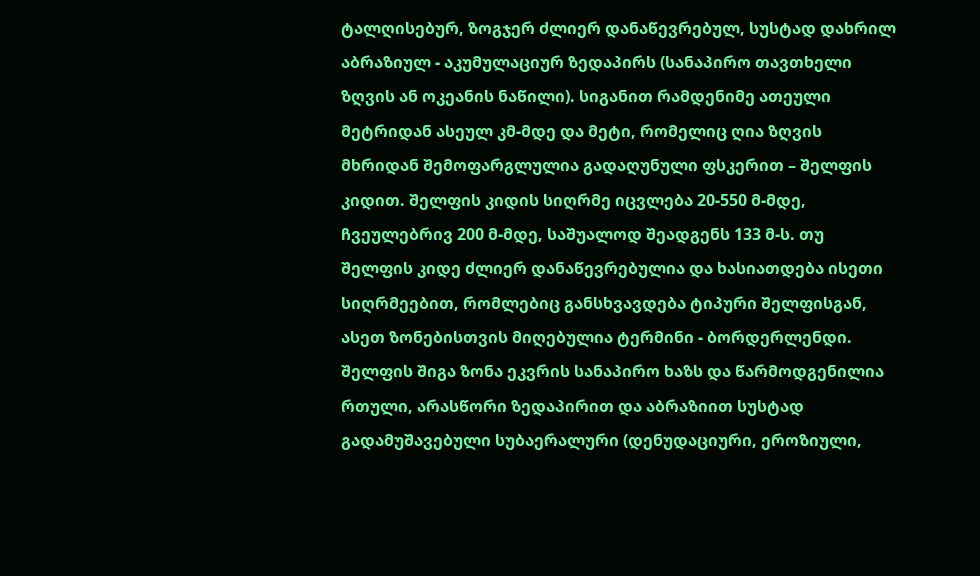ტალღისებურ, ზოგჯერ ძლიერ დანაწევრებულ, სუსტად დახრილ აბრაზიულ - აკუმულაციურ ზედაპირს (სანაპირო თავთხელი ზღვის ან ოკეანის ნაწილი). სიგანით რამდენიმე ათეული მეტრიდან ასეულ კმ-მდე და მეტი, რომელიც ღია ზღვის მხრიდან შემოფარგლულია გადაღუნული ფსკერით – შელფის კიდით. შელფის კიდის სიღრმე იცვლება 20-550 მ-მდე, ჩვეულებრივ 200 მ-მდე, საშუალოდ შეადგენს 133 მ-ს. თუ შელფის კიდე ძლიერ დანაწევრებულია და ხასიათდება ისეთი სიღრმეებით, რომლებიც განსხვავდება ტიპური შელფისგან, ასეთ ზონებისთვის მიღებულია ტერმინი - ბორდერლენდი. შელფის შიგა ზონა ეკვრის სანაპირო ხაზს და წარმოდგენილია რთული, არასწორი ზედაპირით და აბრაზიით სუსტად გადამუშავებული სუბაერალური (დენუდაციური, ეროზიული,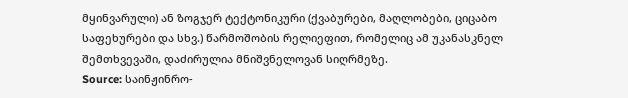მყინვარული) ან ზოგჯერ ტექტონიკური (ქვაბურები, მაღლობები, ციცაბო საფეხურები და სხვ.) წარმოშობის რელიეფით, რომელიც ამ უკანასკნელ შემთხვევაში, დაძირულია მნიშვნელოვან სიღრმეზე.
Source: საინჟინრო-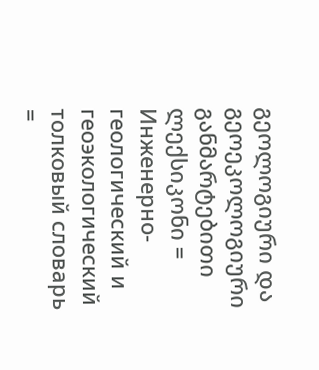გეოლოგიური და გეოეკოლოგიური განმარტებითი ლექსიკონი = Инженерно-геологический и геоэкологический толковый словарь =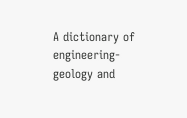A dictionary of engineering-geology and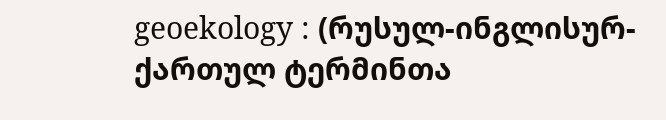geoekology : (რუსულ-ინგლისურ-ქართულ ტერმინთა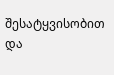შესატყვისობით და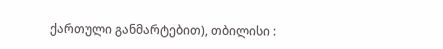ქართული განმარტებით), თბილისი :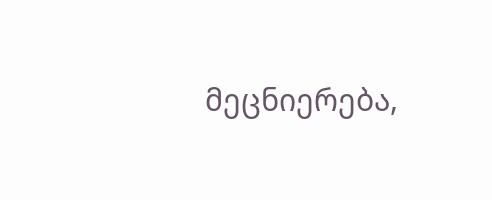მეცნიერება,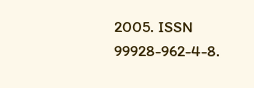2005. ISSN 99928-962-4-8.